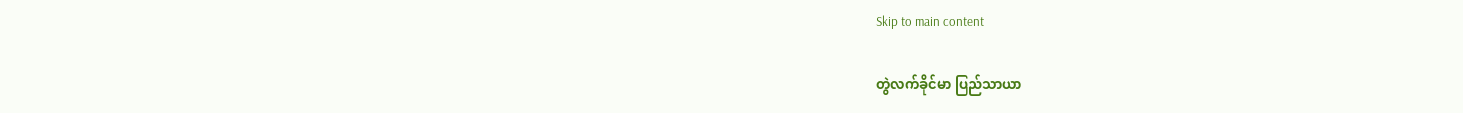Skip to main content

တွဲလက်ခိုင်မာ ပြည်သာယာ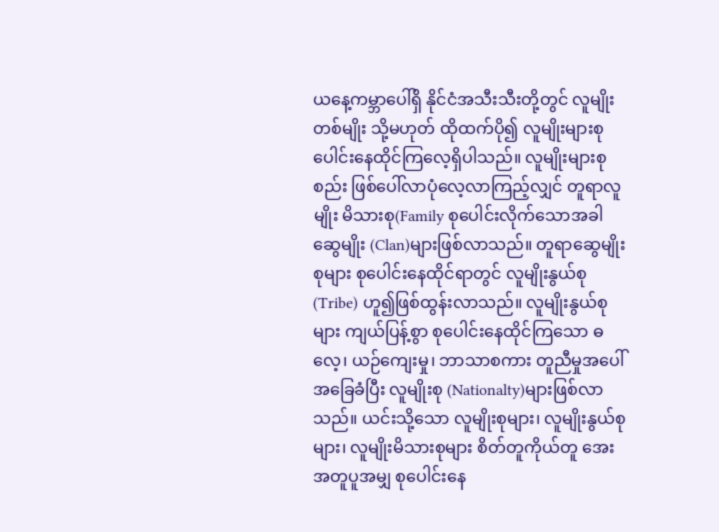ယနေ့ကမ္ဘာပေါ်ရှိ နိုင်ငံအသီးသီးတို့တွင် လူမျိုးတစ်မျိုး သို့မဟုတ် ထိုထက်ပို၍ လူမျိုးများစု ပေါင်းနေထိုင်ကြလေ့ရှိပါသည်။ လူမျိုးများစုစည်း ဖြစ်ပေါ်လာပုံလေ့လာကြည့်လျှင် တူရာလူမျိုး မိသားစု(Family စုပေါင်းလိုက်သောအခါ ဆွေမျိုး (Clan)များဖြစ်လာသည်။ တူရာဆွေမျိုးစုများ စုပေါင်းနေထိုင်ရာတွင် လူမျိုးနွယ်စု (Tribe) ဟူ၍ဖြစ်ထွန်းလာသည်။ လူမျိုးနွယ်စုများ ကျယ်ပြန့်စွာ စုပေါင်းနေထိုင်ကြသော ဓလေ့၊ ယဉ်ကျေးမှု၊ ဘာသာစကား တူညီမှုအပေါ်အခြေခံပြီး လူမျိုးစု (Nationalty)များဖြစ်လာသည်။ ယင်းသို့သော လူမျိုးစုများ၊ လူမျိုးနွယ်စုများ၊ လူမျိုးမိသားစုများ စိတ်တူကိုယ်တူ အေးအတူပူအမျှ စုပေါင်းနေ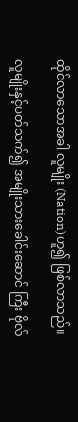ထိုင်လာသောအခါ လူမျိုး (Nation)ဟူ၍ ဖြစ်လာသည်။

လူမျိုးနှင့်ပတ်သက်၍ အမျိုးသားခေါင်းဆောင် ကြီး ဗိုလ်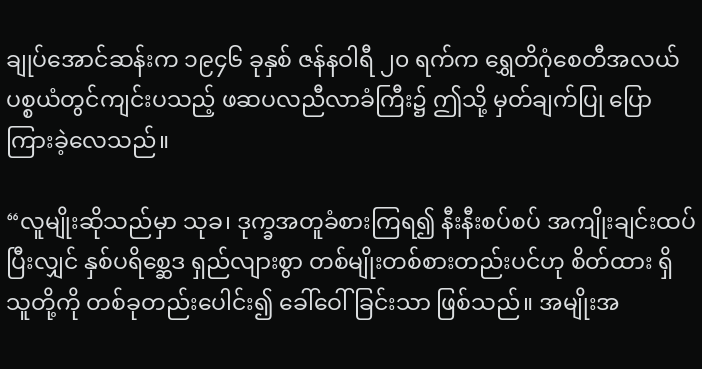ချုပ်အောင်ဆန်းက ၁၉၄၆ ခုနှစ် ဇန်နဝါရီ ၂၀ ရက်က ရွှေတိဂုံစေတီအလယ်ပစ္စယံတွင်ကျင်းပသည့် ဖဆပလညီလာခံကြီး၌ ဤသို့ မှတ်ချက်ပြု ပြောကြားခဲ့လေသည်။

“လူမျိုးဆိုသည်မှာ သုခ၊ ဒုက္ခအတူခံစားကြရ၍ နီးနီးစပ်စပ် အကျိုးချင်းထပ်ပြီးလျှင် နှစ်ပရိစ္ဆေဒ ရှည်လျားစွာ တစ်မျိုးတစ်စားတည်းပင်ဟု စိတ်ထား ရှိသူတို့ကို တစ်ခုတည်းပေါင်း၍ ခေါ်ဝေါ်ခြင်းသာ ဖြစ်သည်။ အမျိုးအ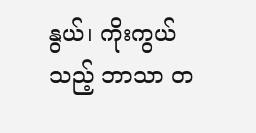နွယ်၊ ကိုးကွယ်သည့် ဘာသာ တ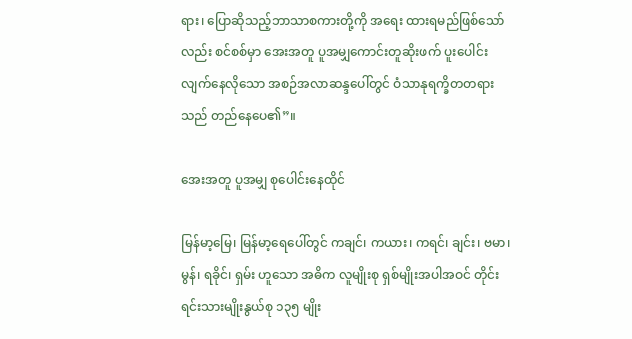ရား၊ ပြောဆိုသည့်ဘာသာစကားတို့ကို အရေး ထားရမည်ဖြစ်သော်လည်း စင်စစ်မှာ အေးအတူ ပူအမျှကောင်းတူဆိုးဖက် ပူးပေါင်းလျက်နေလိုသော အစဉ်အလာဆန္ဒပေါ်တွင် ဝံသာနုရက္ခိတတရား သည် တည်နေပေ၏”။

အေးအတူ ပူအမျှ စုပေါင်းနေထိုင်

မြန်မာ့မြေ၊ မြန်မာ့ရေပေါ်တွင် ကချင်၊ ကယား၊ ကရင်၊ ချင်း၊ ဗမာ၊ မွန်၊ ရခိုင်၊ ရှမ်း ဟူသော အဓိက လူမျိုးစု ရှစ်မျိုးအပါအဝင် တိုင်းရင်းသားမျိုးနွယ်စု ၁၃၅ မျိုး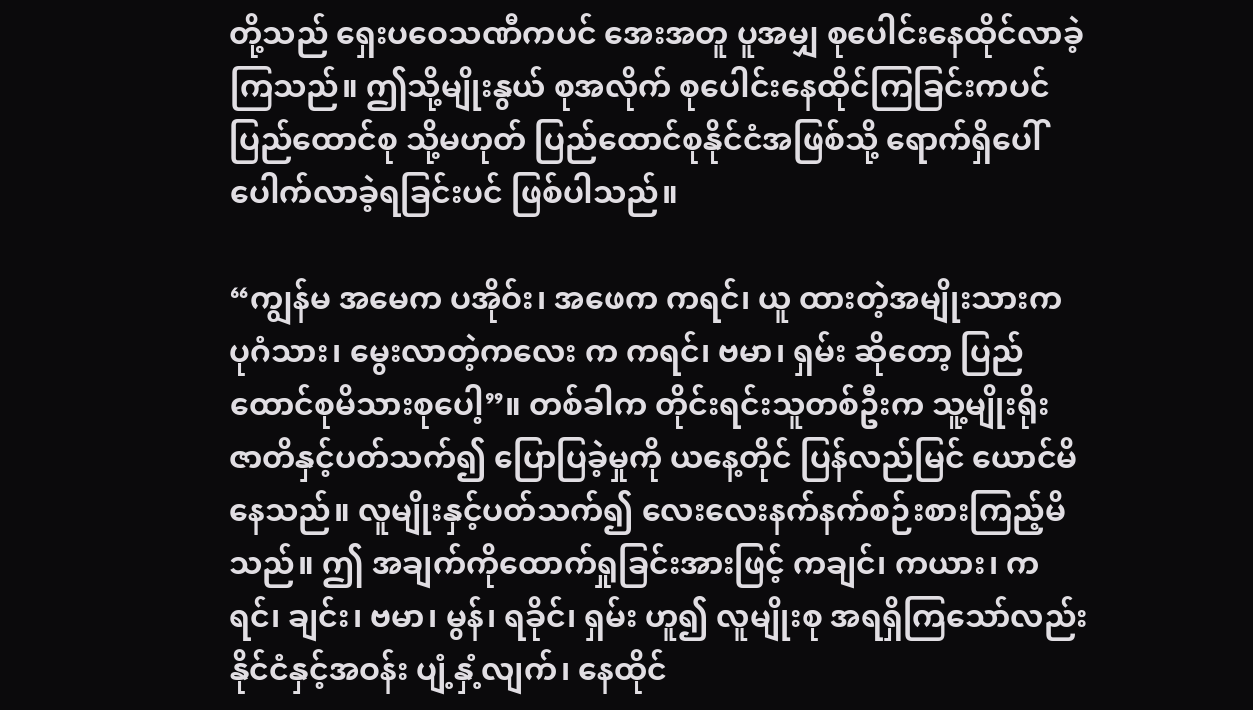တို့သည် ရှေးပဝေသဏီကပင် အေးအတူ ပူအမျှ စုပေါင်းနေထိုင်လာခဲ့ကြသည်။ ဤသို့မျိုးနွယ် စုအလိုက် စုပေါင်းနေထိုင်ကြခြင်းကပင် ပြည်ထောင်စု သို့မဟုတ် ပြည်ထောင်စုနိုင်ငံအဖြစ်သို့ ရောက်ရှိပေါ် ပေါက်လာခဲ့ရခြင်းပင် ဖြစ်ပါသည်။

“ကျွန်မ အမေက ပအိုဝ်း၊ အဖေက ကရင်၊ ယူ ထားတဲ့အမျိုးသားက ပုဂံသား၊ မွေးလာတဲ့ကလေး က ကရင်၊ ဗမာ၊ ရှမ်း ဆိုတော့ ပြည်ထောင်စုမိသားစုပေါ့”။ တစ်ခါက တိုင်းရင်းသူတစ်ဦးက သူ့မျိုးရိုး ဇာတိနှင့်ပတ်သက်၍ ပြောပြခဲ့မှုကို ယနေ့တိုင် ပြန်လည်မြင် ယောင်မိနေသည်။ လူမျိုးနှင့်ပတ်သက်၍ လေးလေးနက်နက်စဉ်းစားကြည့်မိသည်။ ဤ အချက်ကိုထောက်ရှုခြင်းအားဖြင့် ကချင်၊ ကယား၊ ကရင်၊ ချင်း၊ ဗမာ၊ မွန်၊ ရခိုင်၊ ရှမ်း ဟူ၍ လူမျိုးစု အရရှိကြသော်လည်း နိုင်ငံနှင့်အဝန်း ပျံ့နှံ့လျက်၊ နေထိုင်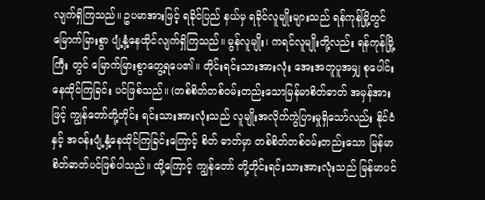လျက်ရှိကြသည်။ ဥပမာအားဖြင့် ရခိုင်ပြည် နယ်မှ ရခိုင်လူမျိုးများသည် ရန်ကုန်မြို့တွင် မြောက်မြားစွာ ပျံ့နှံ့နေထိုင်လျက်ရှိကြသည်။ မွန်လူမျိုး၊ ကရင်လူမျိုးတို့လည်း ရန်ကုန်မြို့ကြီး တွင် မြောက်မြားစွာတွေ့ရပေ၏။ တိုင်းရင်းသားအားလုံး အေးအတူပူအမျှ စုပေါင်းနေထိုင်ကြခြင်း ပင်ဖြစ်သည်။ (တစ်စိတ်တစ်ဝမ်းတည်းသောမြန်မာစိတ်ဓာတ် အမှန်အားဖြင့် ကျွန်တော်တို့တိုင်း ရင်းသားအားလုံးသည် လူမျိုးအလိုက်ကွဲပြားမှုရှိသော်လည်း နိုင်ငံနှင့် အဝန်းပျံ့နှံ့နေထိုင်ကြခြင်းကြောင့် စိတ် ဓာတ်မှာ တစ်စိတ်တစ်ဝမ်းတည်းသော မြန်မာ စိတ်ဓာတ်ပင်ဖြစ်ပါသည်။ ထို့ကြောင့် ကျွန်တော် တို့တိုင်းရင်းသားအားလုံးသည် မြန်မာပင်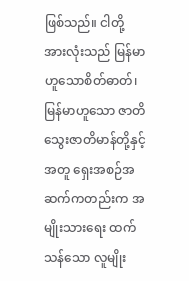ဖြစ်သည်။ ငါတို့အားလုံးသည် မြန်မာဟူသောစိတ်ဓာတ်၊ မြန်မာဟူသော ဇာတိသွေးဇာတိမာန်တို့နှင့်အတူ ရှေးအစဉ်အဆက်ကတည်းက အမျိုးသားရေး ထက်သန်သော လူမျိုး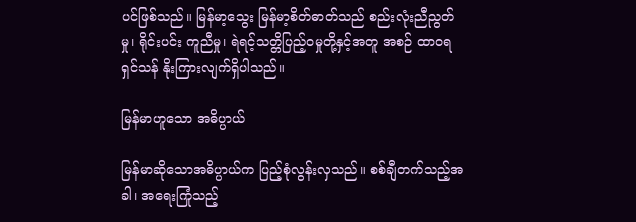ပင်ဖြစ်သည်။ မြန်မာ့သွေး မြန်မာ့စိတ်ဓာတ်သည် စည်းလုံးညီညွတ်မှု၊ ရိုင်းပင်း ကူညီမှု၊ ရဲရင့်သတ္တိပြည့်ဝမှုတို့နှင့်အတူ အစဉ် ထာဝရရှင်သန် နိုးကြားလျက်ရှိပါသည်။

မြန်မာဟူသော အဓိပ္ပာယ်

မြန်မာဆိုသောအဓိပ္ပာယ်က ပြည့်စုံလွန်းလှသည်။ စစ်ချီတက်သည့်အခါ၊ အရေးကြုံသည့်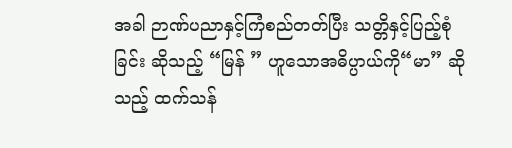အခါ ဉာဏ်ပညာနှင့်ကြံစည်တတ်ပြီး သတ္တိနှင့်ပြည့်စုံခြင်း ဆိုသည့် “မြန် ” ဟူသောအဓိပ္ပာယ်ကို“မာ” ဆိုသည့် ထက်သန်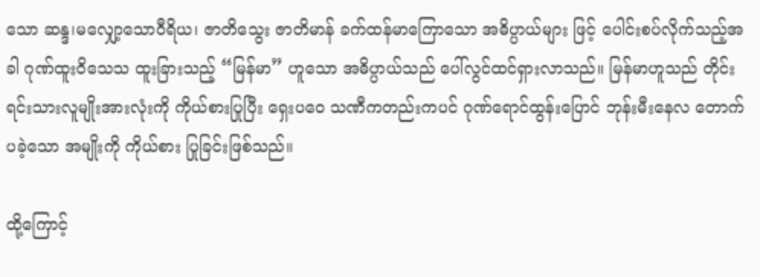သော ဆန္ဒ၊မလျှော့သောဝီရိယ၊ ဇာတိသွေး ဇာတိမာန် ခက်ထန်မာကြောသော အဓိပ္ပာယ်များ ဖြင့် ပေါင်းစပ်လိုက်သည့်အခါ ဂုဏ်ထူးဝိသေသ ထူးခြားသည့် “မြန်မာ” ဟူသော အဓိပ္ပာယ်သည် ပေါ်လွင်ထင်ရှားလာသည်။ မြန်မာဟူသည် တိုင်း ရင်းသားလူမျိုးအားလုံးကို ကိုယ်စားပြုပြီး ရှေးပဝေ သဏီကတည်းကပင် ဂုဏ်ရောင်ထွန်းပြောင် ဘုန်းမီးနေလ တောက်ပခဲ့သော အမျိုးကို ကိုယ်စား ပြုခြင်းဖြစ်သည်။

ထို့ကြောင့်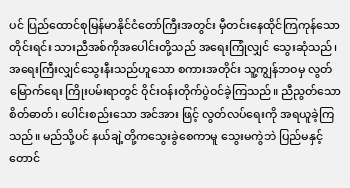ပင် ပြည်ထောင်စုမြန်မာနိုင်ငံတော်ကြီးအတွင်း မှီတင်းနေထိုင်ကြကုန်သော တိုင်းရင်း သားညီအစ်ကိုအပေါင်းတို့သည် အရေးကြုံလျှင် သွေးဆုံသည်၊ အရေးကြီးလျှင်သွေးနီးသည်ဟူသော စကားအတိုင်း သူ့ကျွန်ဘဝမှ လွတ်မြောက်ရေး ကြိုးပမ်းရာတွင် ဝိုင်းဝန်းတိုက်ပွဲဝင်ခဲ့ကြသည်။ ညီညွတ်သောစိတ်ဓာတ်၊ ပေါင်းစည်းသော အင်အား ဖြင့် လွတ်လပ်ရေးကို အရယူခဲ့ကြသည်။ မည်သို့ပင် နယ်ချဲ့တို့ကသွေးခွဲစေကာမူ သွေးမကွဲဘဲ ပြည်မနှင့်တောင်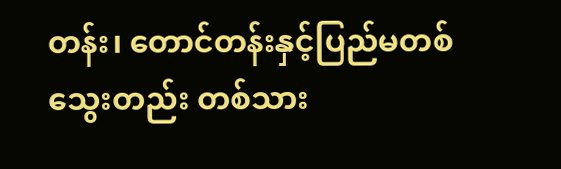တန်း၊ တောင်တန်းနှင့်ပြည်မတစ်သွေးတည်း တစ်သား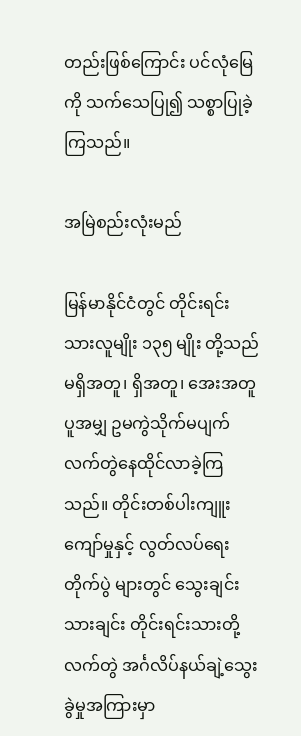တည်းဖြစ်ကြောင်း ပင်လုံမြေကို သက်သေပြု၍ သစ္စာပြုခဲ့ကြသည်။

အမြဲစည်းလုံးမည်

မြန်မာနိုင်ငံတွင် တိုင်းရင်းသားလူမျိုး ၁၃၅ မျိုး တို့သည် မရှိအတူ၊ ရှိအတူ၊ အေးအတူပူအမျှ ဥမကွဲသိုက်မပျက် လက်တွဲနေထိုင်လာခဲ့ကြသည်။ တိုင်းတစ်ပါးကျူးကျော်မှုနှင့် လွတ်လပ်ရေးတိုက်ပွဲ များတွင် သွေးချင်းသားချင်း တိုင်းရင်းသားတို့လက်တွဲ အင်္ဂလိပ်နယ်ချဲ့သွေးခွဲမှုအကြားမှာ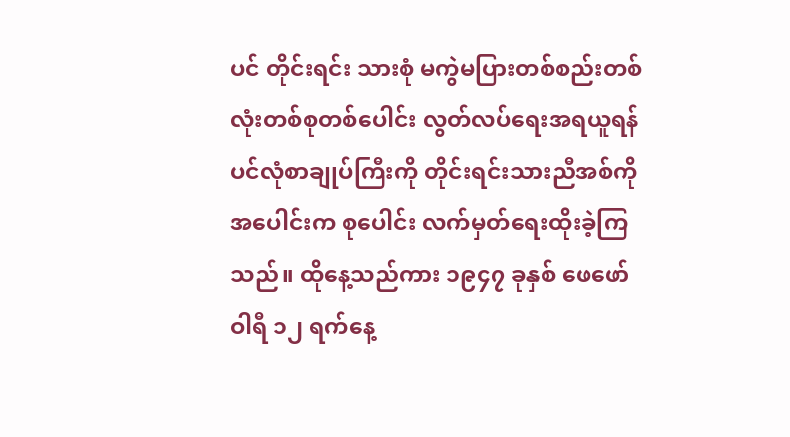ပင် တိုင်းရင်း သားစုံ မကွဲမပြားတစ်စည်းတစ်လုံးတစ်စုတစ်ပေါင်း လွတ်လပ်ရေးအရယူရန် ပင်လုံစာချုပ်ကြီးကို တိုင်းရင်းသားညီအစ်ကိုအပေါင်းက စုပေါင်း လက်မှတ်ရေးထိုးခဲ့ကြသည်။ ထိုနေ့သည်ကား ၁၉၄၇ ခုနှစ် ဖေဖော်ဝါရီ ၁၂ ရက်နေ့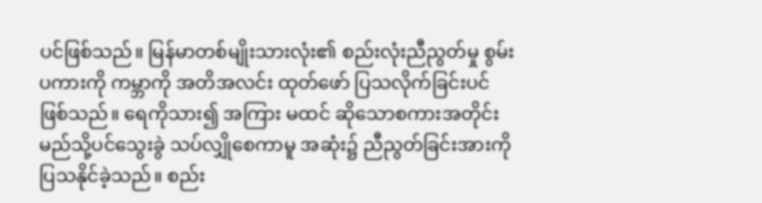ပင်ဖြစ်သည်။ မြန်မာတစ်မျိုးသားလုံး၏ စည်းလုံးညီညွတ်မှု စွမ်းပကားကို ကမ္ဘာကို အတိအလင်း ထုတ်ဖော် ပြသလိုက်ခြင်းပင်ဖြစ်သည်။ ရေကိုသား၍ အကြား မထင် ဆိုသောစကားအတိုင်း မည်သို့ပင်သွေးခွဲ သပ်လျှိုစေကာမူ အဆုံး၌ ညီညွတ်ခြင်းအားကို ပြသနိုင်ခဲ့သည်။ စည်း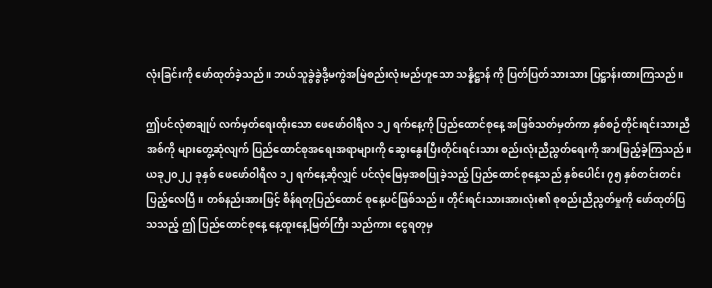လုံးခြင်းကို ဖော်ထုတ်ခဲ့သည်။ ဘယ်သူခွဲခွဲဒို့မကွဲအမြဲစည်းလုံးမည်ဟူသော သန္နိဋ္ဌာန် ကို ပြတ်ပြတ်သားသား ပြဋ္ဌာန်းထားကြသည်။

ဤပင်လုံစာချုပ် လက်မှတ်ရေးထိုးသော ဖေဖော်ဝါရီလ ၁၂ ရက်နေ့ကို ပြည်ထောင်စုနေ့ အဖြစ်သတ်မှတ်ကာ နှစ်စဉ်တိုင်းရင်းသားညီအစ်ကို များတွေ့ဆုံလျက် ပြည်ထောင်စုအရေးအရာများကို ဆွေးနွေးပြီးတိုင်းရင်းသား စည်းလုံးညီညွတ်ရေးကို အားဖြည့်ခဲ့ကြသည်။ ယခု၂၀၂၂ ခုနှစ် ဖေဖော်ဝါရီလ ၁၂ ရက်နေ့ဆိုလျှင် ပင်လုံမြေမှအစပြုခဲ့သည့် ပြည်ထောင်စုနေ့သည် နှစ်ပေါင်း ၇၅ နှစ်တင်းတင်း ပြည့်လေပြီ။ တစ်နည်းအားဖြင့် စိန်ရတုပြည်ထောင် စုနေ့ပင်ဖြစ်သည်။ တိုင်းရင်းသားအားလုံး၏ စုစည်းညီညွတ်မှုကို ဖော်ထုတ်ပြသသည့် ဤ ပြည်ထောင်စုနေ့ နေ့ထူးနေ့မြတ်ကြီး သည်ကား ငွေရတုမှ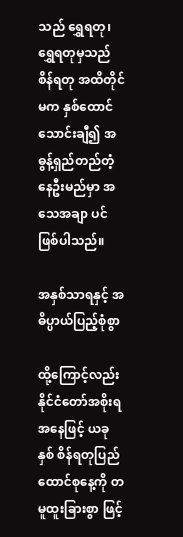သည် ရွှေရတု၊ ရွှေရတုမှသည် စိန်ရတု အထိတိုင်မက နှစ်ထောင်သောင်းချီ၍ အဓွန့်ရှည်တည်တံ့နေဦးမည်မှာ အသေအချာ ပင်ဖြစ်ပါသည်။

အနှစ်သာရနှင့် အဓိပ္ပာယ်ပြည့်စုံစွာ

ထို့ကြောင့်လည်း နိုင်ငံတော်အစိုးရအနေဖြင့် ယခုနှစ် စိန်ရတုပြည်ထောင်စုနေ့ကို တမူထူးခြားစွာ ဖြင့်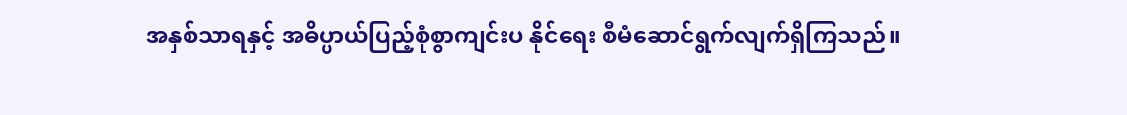အနှစ်သာရနှင့် အဓိပ္ပာယ်ပြည့်စုံစွာကျင်းပ နိုင်ရေး စီမံဆောင်ရွက်လျက်ရှိကြသည်။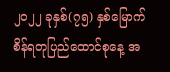၂၀၂၂ ခုနှစ်(၇၅) နှစ်မြောက် စိန်ရတုပြည်ထောင်စုနေ့ အ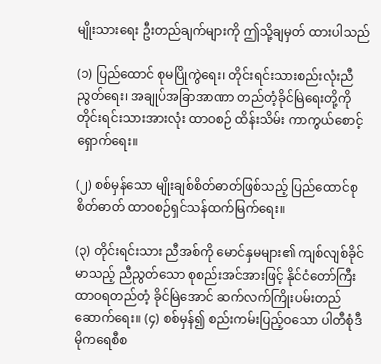မျိုးသားရေး ဦးတည်ချက်များကို ဤသို့ချမှတ် ထားပါသည်

(၁) ပြည်ထောင် စုမပြိုကွဲရေး၊ တိုင်းရင်းသားစည်းလုံးညီညွတ်ရေး၊ အချုပ်အခြာအာဏာ တည်တံ့ခိုင်မြဲရေးတို့ကို တိုင်းရင်းသားအားလုံး ထာဝစဉ် ထိန်းသိမ်း ကာကွယ်စောင့်ရှောက်ရေး။

(၂) စစ်မှန်သော မျိုးချစ်စိတ်ဓာတ်ဖြစ်သည့် ပြည်ထောင်စုစိတ်ဓာတ် ထာဝစဉ်ရှင်သန်ထက်မြက်ရေး။

(၃) တိုင်းရင်းသား ညီအစ်ကို မောင်နှမများ၏ ကျစ်လျစ်ခိုင်မာသည့် ညီညွတ်သော စုစည်းအင်အားဖြင့် နိုင်ငံတော်ကြီး ထာဝရတည်တံ့ ခိုင်မြဲအောင် ဆက်လက်ကြိုးပမ်းတည်ဆောက်ရေး။ (၄) စစ်မှန်၍ စည်းကမ်းပြည့်ဝသော ပါတီစုံဒီမိုကရေစီစ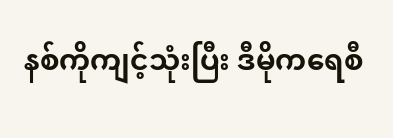နစ်ကိုကျင့်သုံးပြီး ဒီမိုကရေစီ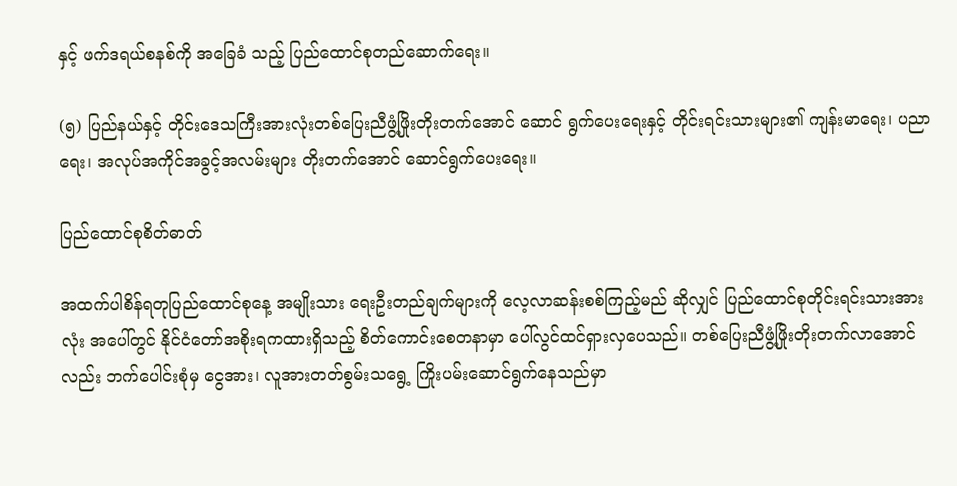နှင့် ဖက်ဒရယ်စနစ်ကို အခြေခံ သည့် ပြည်ထောင်စုတည်ဆောက်ရေး။

(၅) ပြည်နယ်နှင့် တိုင်းဒေသကြီးအားလုံးတစ်ပြေးညီဖွံ့ဖြိုးတိုးတက်အောင် ဆောင် ရွက်ပေးရေးနှင့် တိုင်းရင်းသားများ၏ ကျန်းမာရေး၊ ပညာရေး၊ အလုပ်အကိုင်အခွင့်အလမ်းများ တိုးတက်အောင် ဆောင်ရွက်ပေးရေး။

ပြည်ထောင်စုစိတ်ဓာတ်

အထက်ပါစိန်ရတုပြည်ထောင်စုနေ့ အမျိုးသား ရေးဦးတည်ချက်များကို လေ့လာဆန်းစစ်ကြည့်မည် ဆိုလျှင် ပြည်ထောင်စုတိုင်းရင်းသားအားလုံး အပေါ်တွင် နိုင်ငံတော်အစိုးရကထားရှိသည့် စိတ်ကောင်းစေတနာမှာ ပေါ်လွင်ထင်ရှားလှပေသည်။ တစ်ပြေးညီဖွံ့ဖြိုးတိုးတက်လာအောင်လည်း ဘက်ပေါင်းစုံမှ ငွေအား၊ လူအားတတ်စွမ်းသရွေ့ ကြိုးပမ်းဆောင်ရွက်နေသည်မှာ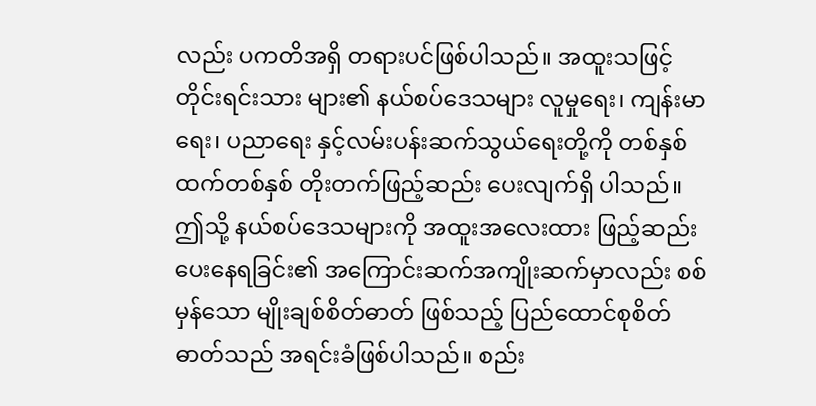လည်း ပကတိအရှိ တရားပင်ဖြစ်ပါသည်။ အထူးသဖြင့် တိုင်းရင်းသား များ၏ နယ်စပ်ဒေသများ လူမှုရေး၊ ကျန်းမာရေး၊ ပညာရေး နှင့်လမ်းပန်းဆက်သွယ်ရေးတို့ကို တစ်နှစ်ထက်တစ်နှစ် တိုးတက်ဖြည့်ဆည်း ပေးလျက်ရှိ ပါသည်။ ဤသို့ နယ်စပ်ဒေသများကို အထူးအလေးထား ဖြည့်ဆည်းပေးနေရခြင်း၏ အကြောင်းဆက်အကျိုးဆက်မှာလည်း စစ်မှန်သော မျိုးချစ်စိတ်ဓာတ် ဖြစ်သည့် ပြည်ထောင်စုစိတ်ဓာတ်သည် အရင်းခံဖြစ်ပါသည်။ စည်း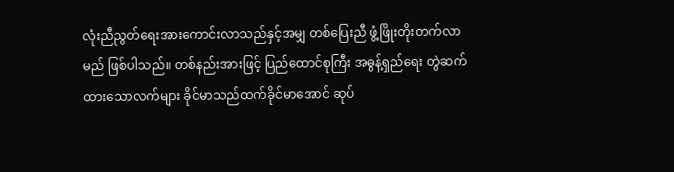လုံးညီညွတ်ရေးအားကောင်းလာသည်နှင့်အမျှ တစ်ပြေးညီ ဖွံ့ဖြိုးတိုးတက်လာမည် ဖြစ်ပါသည်။ တစ်နည်းအားဖြင့် ပြည်ထောင်စုကြီး အဓွန့်ရှည်ရေး တွဲဆက်ထားသောလက်များ ခိုင်မာသည်ထက်ခိုင်မာအောင် ဆုပ်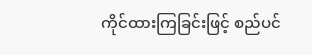ကိုင်ထားကြခြင်းဖြင့် စည်ပင်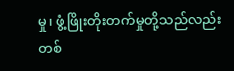မှု၊ ဖွံ့ဖြိုးတိုးတက်မှုတို့သည်လည်း တစ်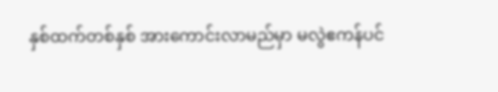နှစ်ထက်တစ်နှစ် အားကောင်းလာမည်မှာ မလွဲဧကန်ပင်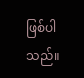ဖြစ်ပါသည်။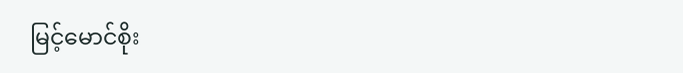မြင့်မောင်စိုး